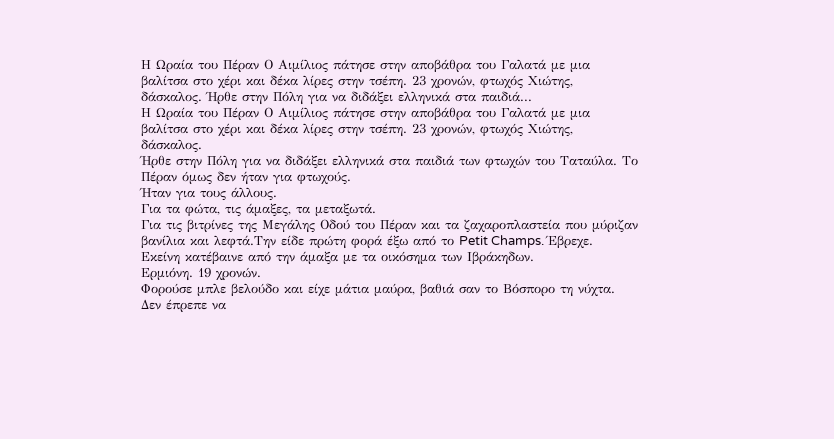Η Ωραία του Πέραν Ο Αιμίλιος πάτησε στην αποβάθρα του Γαλατά με μια βαλίτσα στο χέρι και δέκα λίρες στην τσέπη. 23 χρονών, φτωχός Χιώτης, δάσκαλος. Ήρθε στην Πόλη για να διδάξει ελληνικά στα παιδιά...
Η Ωραία του Πέραν Ο Αιμίλιος πάτησε στην αποβάθρα του Γαλατά με μια βαλίτσα στο χέρι και δέκα λίρες στην τσέπη. 23 χρονών, φτωχός Χιώτης, δάσκαλος.
Ήρθε στην Πόλη για να διδάξει ελληνικά στα παιδιά των φτωχών του Ταταύλα. Το Πέραν όμως δεν ήταν για φτωχούς.
Ήταν για τους άλλους.
Για τα φώτα, τις άμαξες, τα μεταξωτά.
Για τις βιτρίνες της Μεγάλης Οδού του Πέραν και τα ζαχαροπλαστεία που μύριζαν βανίλια και λεφτά.Την είδε πρώτη φορά έξω από το Petit Champs. Έβρεχε.
Εκείνη κατέβαινε από την άμαξα με τα οικόσημα των Ιβράκηδων.
Ερμιόνη. 19 χρονών.
Φορούσε μπλε βελούδο και είχε μάτια μαύρα, βαθιά σαν το Βόσπορο τη νύχτα.
Δεν έπρεπε να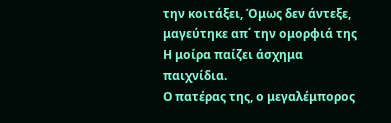την κοιτάξει, Όμως δεν άντεξε, μαγεύτηκε απ΄ την ομορφιά της Η μοίρα παίζει άσχημα παιχνίδια.
Ο πατέρας της, ο μεγαλέμπορος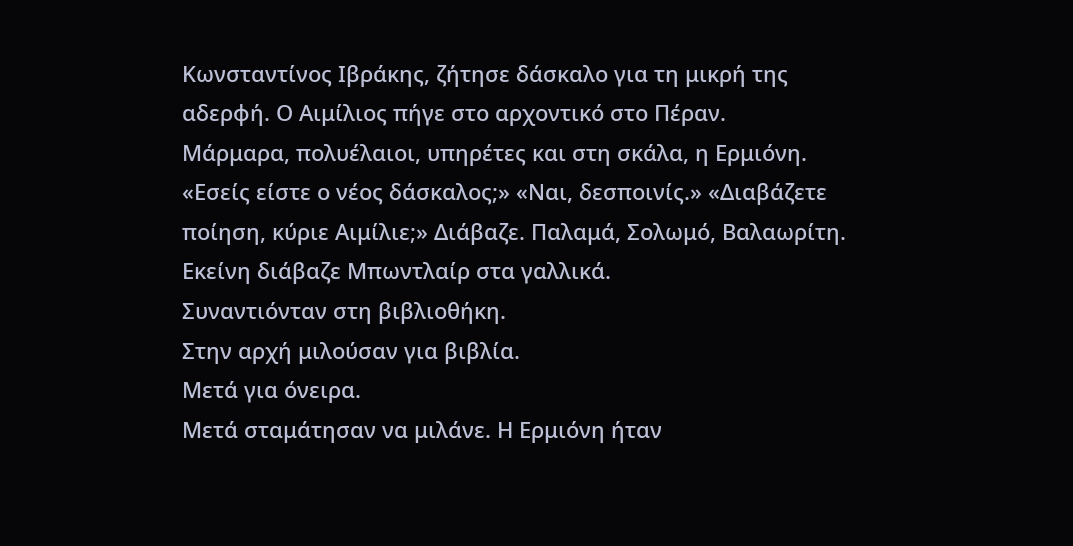Κωνσταντίνος Ιβράκης, ζήτησε δάσκαλο για τη μικρή της αδερφή. Ο Αιμίλιος πήγε στο αρχοντικό στο Πέραν.
Μάρμαρα, πολυέλαιοι, υπηρέτες και στη σκάλα, η Ερμιόνη. «Εσείς είστε ο νέος δάσκαλος;» «Ναι, δεσποινίς.» «Διαβάζετε ποίηση, κύριε Αιμίλιε;» Διάβαζε. Παλαμά, Σολωμό, Βαλαωρίτη.
Εκείνη διάβαζε Μπωντλαίρ στα γαλλικά.
Συναντιόνταν στη βιβλιοθήκη.
Στην αρχή μιλούσαν για βιβλία.
Μετά για όνειρα.
Μετά σταμάτησαν να μιλάνε. Η Ερμιόνη ήταν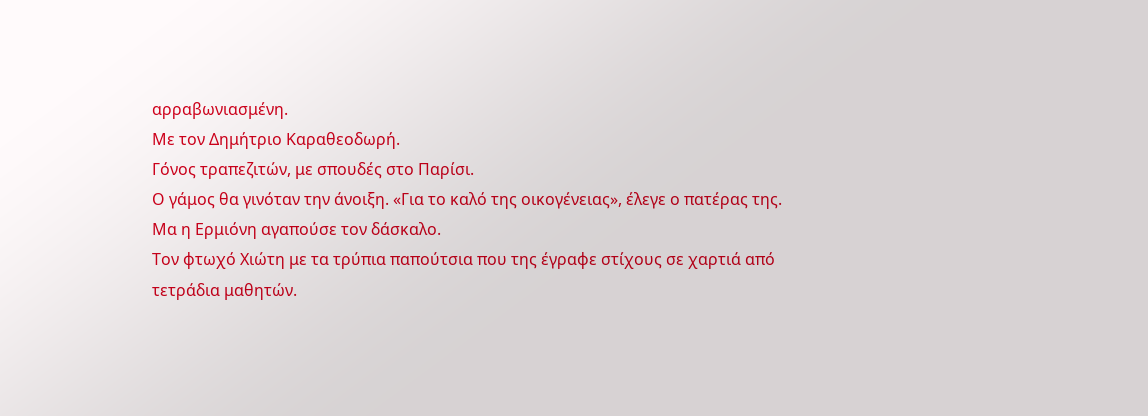αρραβωνιασμένη.
Με τον Δημήτριο Καραθεοδωρή.
Γόνος τραπεζιτών, με σπουδές στο Παρίσι.
Ο γάμος θα γινόταν την άνοιξη. «Για το καλό της οικογένειας», έλεγε ο πατέρας της.
Μα η Ερμιόνη αγαπούσε τον δάσκαλο.
Τον φτωχό Χιώτη με τα τρύπια παπούτσια που της έγραφε στίχους σε χαρτιά από τετράδια μαθητών.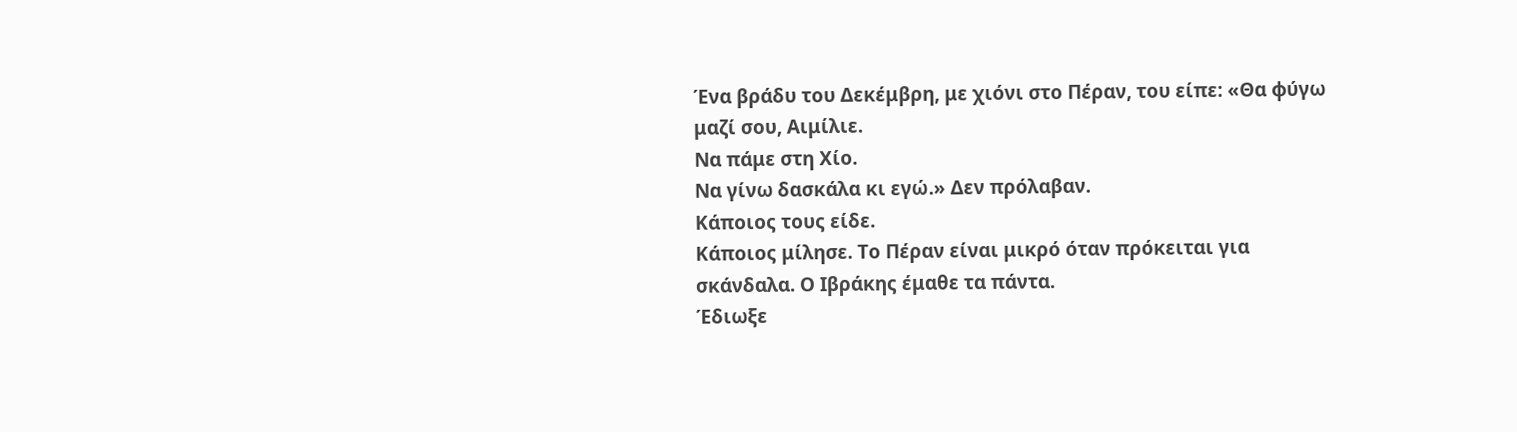Ένα βράδυ του Δεκέμβρη, με χιόνι στο Πέραν, του είπε: «Θα φύγω μαζί σου, Αιμίλιε.
Να πάμε στη Χίο.
Να γίνω δασκάλα κι εγώ.» Δεν πρόλαβαν.
Κάποιος τους είδε.
Κάποιος μίλησε. Το Πέραν είναι μικρό όταν πρόκειται για σκάνδαλα. Ο Ιβράκης έμαθε τα πάντα.
Έδιωξε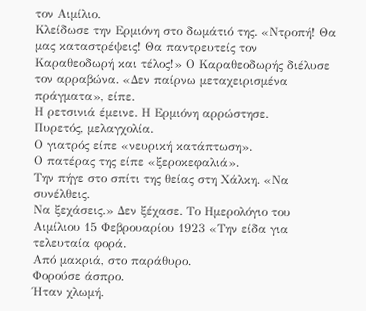τον Αιμίλιο.
Κλείδωσε την Ερμιόνη στο δωμάτιό της. «Ντροπή! Θα μας καταστρέψεις! Θα παντρευτείς τον Καραθεοδωρή και τέλος!» Ο Καραθεοδωρής διέλυσε τον αρραβώνα. «Δεν παίρνω μεταχειρισμένα πράγματα», είπε.
Η ρετσινιά έμεινε. Η Ερμιόνη αρρώστησε.
Πυρετός, μελαγχολία.
Ο γιατρός είπε «νευρική κατάπτωση».
Ο πατέρας της είπε «ξεροκεφαλιά».
Την πήγε στο σπίτι της θείας στη Χάλκη. «Να συνέλθεις.
Να ξεχάσεις.» Δεν ξέχασε. Το Ημερολόγιο του Αιμίλιου 15 Φεβρουαρίου 1923 «Την είδα για τελευταία φορά.
Από μακριά, στο παράθυρο.
Φορούσε άσπρο.
Ήταν χλωμή.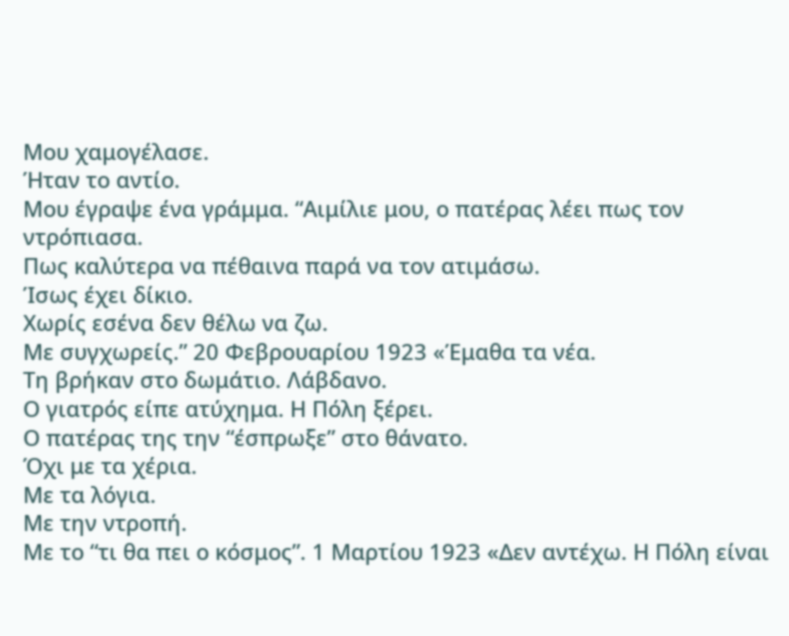Μου χαμογέλασε.
Ήταν το αντίο.
Μου έγραψε ένα γράμμα. “Αιμίλιε μου, ο πατέρας λέει πως τον ντρόπιασα.
Πως καλύτερα να πέθαινα παρά να τον ατιμάσω.
Ίσως έχει δίκιο.
Χωρίς εσένα δεν θέλω να ζω.
Με συγχωρείς.” 20 Φεβρουαρίου 1923 «Έμαθα τα νέα.
Τη βρήκαν στο δωμάτιο. Λάβδανο.
Ο γιατρός είπε ατύχημα. Η Πόλη ξέρει.
Ο πατέρας της την “έσπρωξε” στο θάνατο.
Όχι με τα χέρια.
Με τα λόγια.
Με την ντροπή.
Με το “τι θα πει ο κόσμος”. 1 Μαρτίου 1923 «Δεν αντέχω. Η Πόλη είναι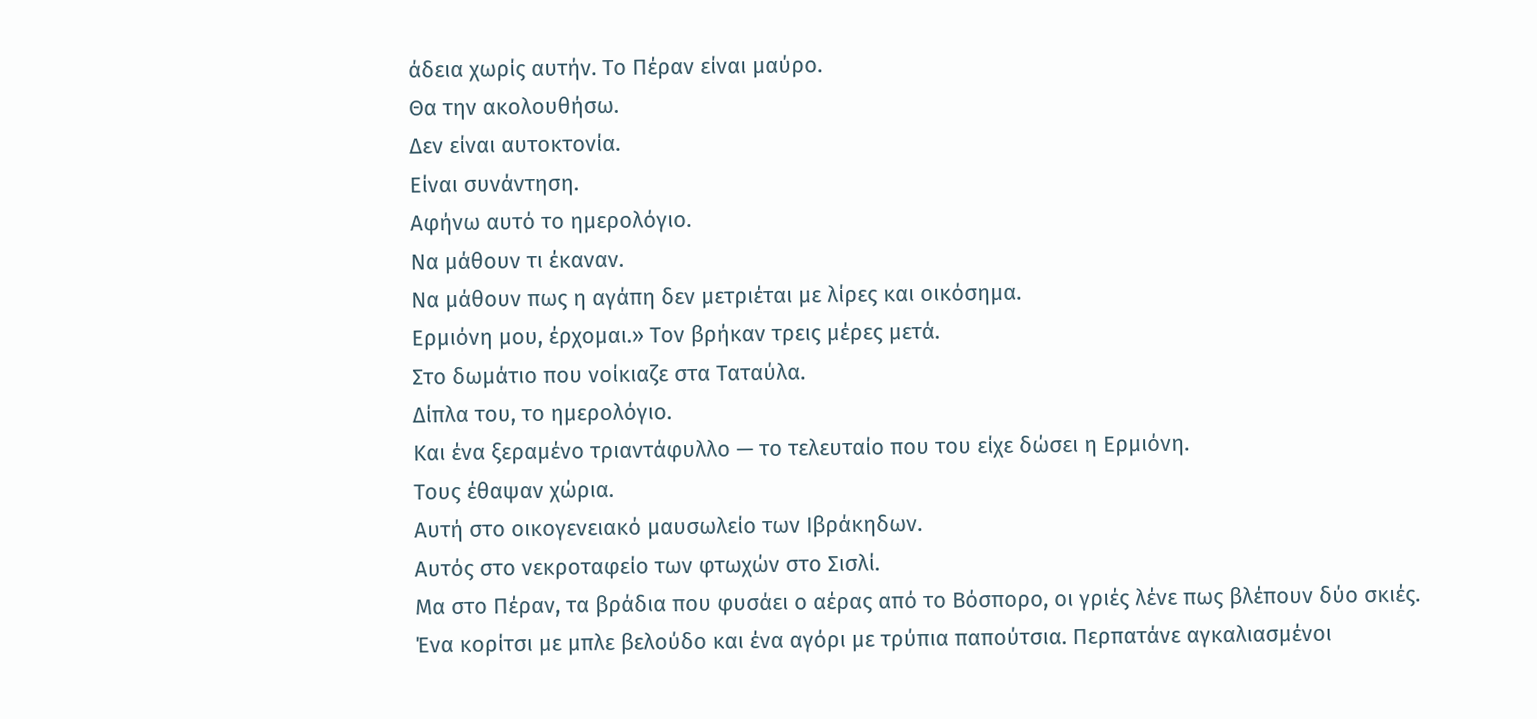άδεια χωρίς αυτήν. Το Πέραν είναι μαύρο.
Θα την ακολουθήσω.
Δεν είναι αυτοκτονία.
Είναι συνάντηση.
Αφήνω αυτό το ημερολόγιο.
Να μάθουν τι έκαναν.
Να μάθουν πως η αγάπη δεν μετριέται με λίρες και οικόσημα.
Ερμιόνη μου, έρχομαι.» Τον βρήκαν τρεις μέρες μετά.
Στο δωμάτιο που νοίκιαζε στα Ταταύλα.
Δίπλα του, το ημερολόγιο.
Και ένα ξεραμένο τριαντάφυλλο — το τελευταίο που του είχε δώσει η Ερμιόνη.
Τους έθαψαν χώρια.
Αυτή στο οικογενειακό μαυσωλείο των Ιβράκηδων.
Αυτός στο νεκροταφείο των φτωχών στο Σισλί.
Μα στο Πέραν, τα βράδια που φυσάει ο αέρας από το Βόσπορο, οι γριές λένε πως βλέπουν δύο σκιές.
Ένα κορίτσι με μπλε βελούδο και ένα αγόρι με τρύπια παπούτσια. Περπατάνε αγκαλιασμένοι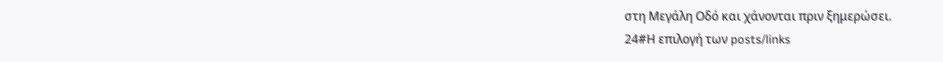στη Μεγάλη Οδό και χάνονται πριν ξημερώσει.
24#Η επιλογή των posts/links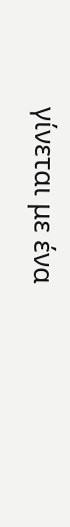γίνεται με ένα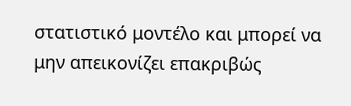στατιστικό μοντέλο και μπορεί να μην απεικονίζει επακριβώς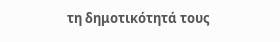τη δημοτικότητά τους